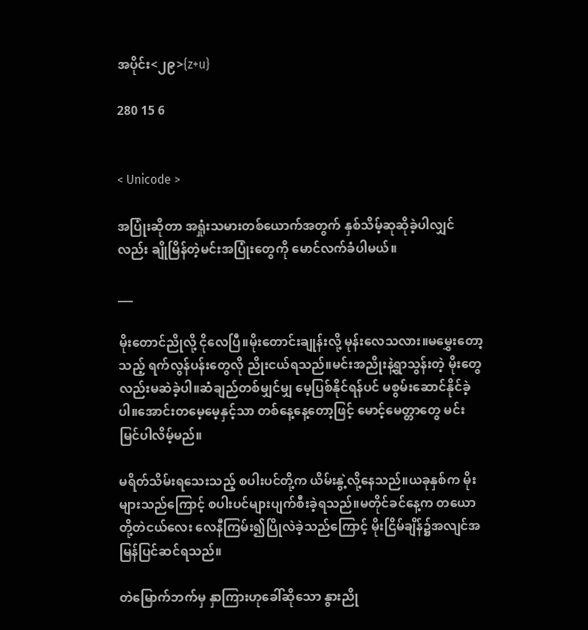အပိုင်း<၂၉>{z+u}

280 15 6


< Unicode >

အပြုံးဆိုတာ အရှုံးသမားတစ်ယောက်အတွက် နှစ်သိမ့်ဆုဆိုခဲ့ပါလျှင်လည်း ချိုမြိန်တဲ့မင်းအပြုံးတွေကို မောင်လက်ခံပါမယ်။

___

မိုးတောင်ညိုလို့ ငိုလေပြီ။မိုးတောင်းချုန်းလို့ မုန်းလေသလား။မမွှေးတော့သည့် ရက်လွန်ပန်းတွေလို ညိုးငယ်ရသည်။မင်းအညိုးနဲ့ရွာသွန်းတဲ့ မိုးတွေလည်းမဆဲခဲ့ပါ။ဆံချည်တစ်မျှင်မျှ မေ့ပြစ်နိုင်ရန်ပင် မစွမ်းဆောင်နိုင်ခဲ့ပါ။အောင်းတမေ့မေ့နှင့်သာ တစ်နေ့နေ့တော့ဖြင့် မောင့်မေတ္တာတွေ မင်းမြင်ပါလိမ့်မည်။

မရိတ်သိမ်းရသေးသည့် စပါးပင်တို့က ယိမ်းနွဲ့လို့နေသည်။ယခုနှစ်က မိုးများသည်ကြောင့် စပါးပင်များပျက်စီးခဲ့ရသည်။မတိုင်ခင်နေ့က တယောတို့တဲငယ်လေး လေနီကြမ်း၍ပြိုလဲခဲ့သည်ကြောင့် မိုးငြိမ်ချိန်၌အလျင်အမြန်ပြင်ဆင်ရသည်။

တဲမြောက်ဘက်မှ နှာကြားဟုခေါ်ဆိုသော နွားညို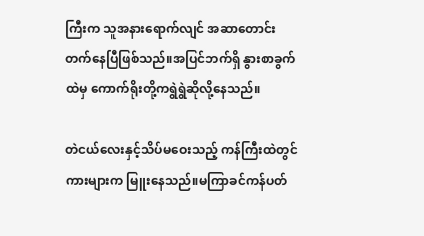ကြီးက သူအနားရောက်လျင် အဆာတောင်းတက်နေပြီဖြစ်သည်။အပြင်ဘက်ရှိ နွားစာခွက်ထဲမှ ကောက်ရိုးတို့ကရွဲရွဲဆိုလို့နေသည်။

တဲငယ်လေးနှင့်သိပ်မဝေးသည့် ကန်ကြီးထဲတွင် ကားများက မြူးနေသည်။မကြာခင်ကန်ပတ်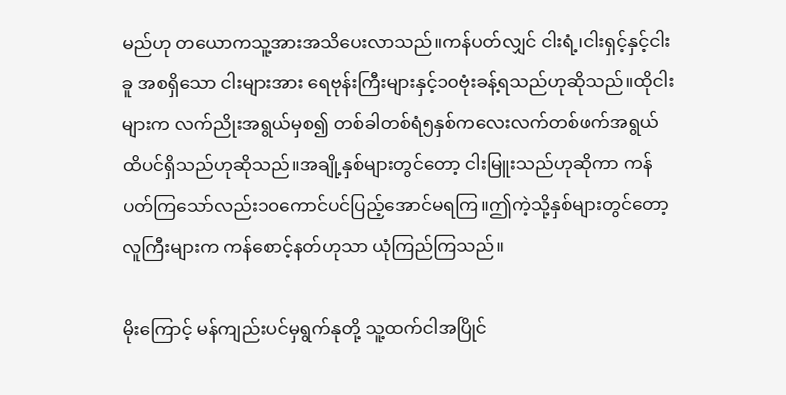မည်ဟု တယောကသူ့အားအသိပေးလာသည်။ကန်ပတ်လျှင် ငါးရံ့၊ငါးရှင့်နှင့်ငါးခူ အစရှိသော ငါးများအား ရေဗုန်းကြီးများနှင့်၁၀ဗုံးခန့်ရသည်ဟုဆိုသည်။ထိုငါးများက လက်ညိုးအရွယ်မှစ၍ တစ်ခါတစ်ရံ၅နှစ်ကလေးလက်တစ်ဖက်အရွယ်ထိပင်ရှိသည်ဟုဆိုသည်။အချို့နှစ်များတွင်တော့ ငါးမြူးသည်ဟုဆိုကာ ကန်ပတ်ကြသော်လည်း၁၀ကောင်ပင်ပြည့်အောင်မရကြ။ဤကဲ့သို့နှစ်များတွင်တော့ လူကြီးများက ကန်စောင့်နတ်ဟုသာ ယုံကြည်ကြသည်။

မိုးကြောင့် မန်ကျည်းပင်မှရွက်နုတို့ သူ့ထက်ငါအပြိုင်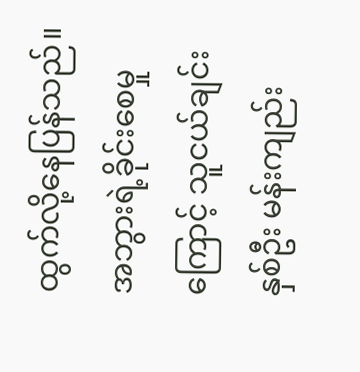ထွက်လို့နေပြန်သည်။အဘွားရဲ့ခိုင်းစေမှုကြောင့် သူငယ်ချင်းနှစ်ဦး မန်းကျည်း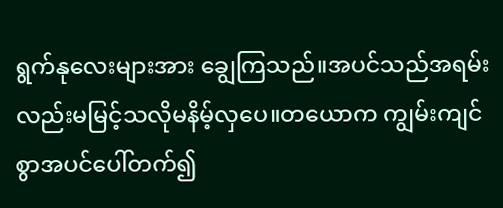ရွက်နုလေးများအား ချွေကြသည်။အပင်သည်အရမ်းလည်းမမြင့်သလိုမနိမ့်လှပေ။တယောက ကျွမ်းကျင်စွာအပင်ပေါ်တက်၍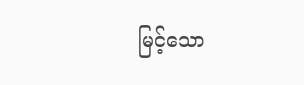မြင့်သော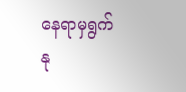နေရာမှရွက်နု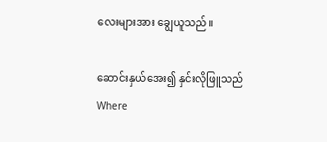လေးများအား ချွေယူသည်။

ဆောင်းနှယ်အေး၍ နှင်းလိုဖြူသည်Where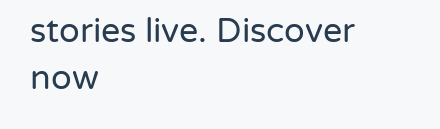stories live. Discover now